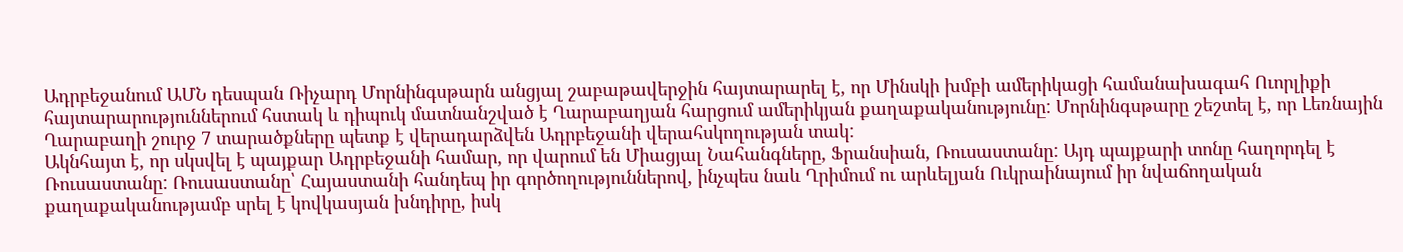Ադրբեջանում ԱՄՆ դեսպան Ռիչարդ Մորնինգսթարն անցյալ շաբաթավերջին հայտարարել է, որ Մինսկի խմբի ամերիկացի համանախագահ Ուորլիքի հայտարարություններում հստակ և դիպուկ մատնանշված է Ղարաբաղյան հարցում ամերիկյան քաղաքականությունը: Մորնինգսթարը շեշտել է, որ Լեռնային Ղարաբաղի շուրջ 7 տարածքները պետք է վերադարձվեն Ադրբեջանի վերահսկողության տակ:
Ակնհայտ է, որ սկսվել է պայքար Ադրբեջանի համար, որ վարում են Միացյալ Նահանգները, Ֆրանսիան, Ռուսաստանը: Այդ պայքարի տոնը հաղորդել է Ռուսաստանը: Ռուսաստանը՝ Հայաստանի հանդեպ իր գործողություններով, ինչպես նաև Ղրիմում ու արևելյան Ուկրաինայում իր նվաճողական քաղաքականությամբ սրել է կովկասյան խնդիրը, իսկ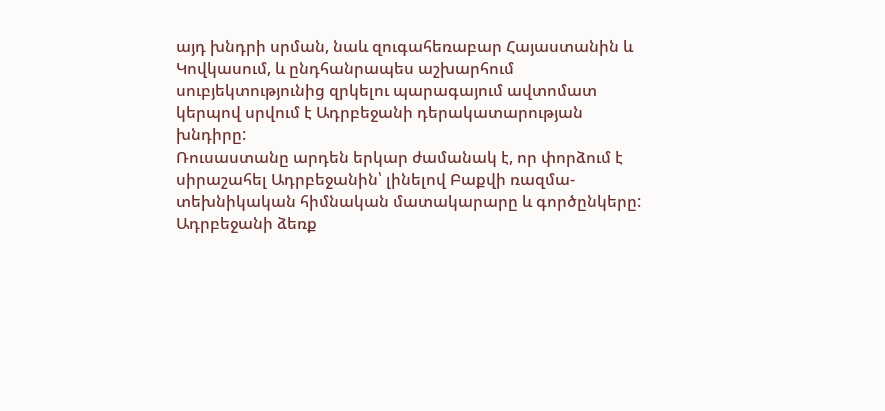այդ խնդրի սրման, նաև զուգահեռաբար Հայաստանին և Կովկասում, և ընդհանրապես աշխարհում սուբյեկտությունից զրկելու պարագայում ավտոմատ կերպով սրվում է Ադրբեջանի դերակատարության խնդիրը:
Ռուսաստանը արդեն երկար ժամանակ է, որ փորձում է սիրաշահել Ադրբեջանին՝ լինելով Բաքվի ռազմա-տեխնիկական հիմնական մատակարարը և գործընկերը: Ադրբեջանի ձեռք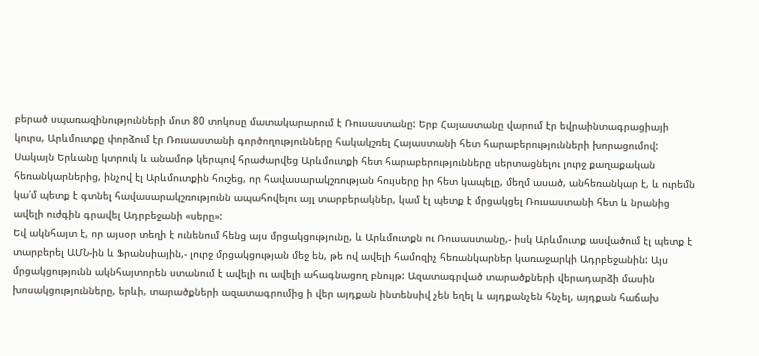բերած սպառազինությունների մոտ 80 տոկոսը մատակարարում է Ռուսաստանը: Երբ Հայաստանը վարում էր եվրաինտագրացիայի կուրս, Արևմուտքը փորձում էր Ռուսաստանի գործողությունները հակակշռել Հայաստանի հետ հարաբերությունների խորացումով: Սակայն Երևանը կտրուկ և անամոթ կերպով հրաժարվեց Արևմուտքի հետ հարաբերությունները սերտացնելու լուրջ քաղաքական հեռանկարներից, ինչով էլ Արևմուտքին հուշեց, որ հավասարակշռության հույսերը իր հետ կապելը, մեղմ ասած, անհեռանկար է, և ուրեմն կա՛մ պետք է գտնել հավասարակշռությունն ապահովելու այլ տարբերակներ, կամ էլ պետք է մրցակցել Ռուսաստանի հետ և նրանից ավելի ուժգին գրավել Ադրբեջանի «սերը»:
Եվ ակնհայտ է, որ այսօր տեղի է ունենում հենց այս մրցակցությունը, և Արևմուտքն ու Ռուսաստանը,- իսկ Արևմուտք ասվածում էլ պետք է տարբերել ԱՄՆ-ին և Ֆրանսիային,- լուրջ մրցակցության մեջ են, թե ով ավելի համոզիչ հեռանկարներ կառաջարկի Ադրբեջանին: Այս մրցակցությունն ակնհայտորեն ստանում է ավելի ու ավելի ահագնացող բնույթ: Ազատագրված տարածքների վերադարձի մասին խոսակցությունները, երևի, տարածքների ազատագրումից ի վեր այդքան ինտենսիվ չեն եղել և այդքանչեն հնչել, այդքան հաճախ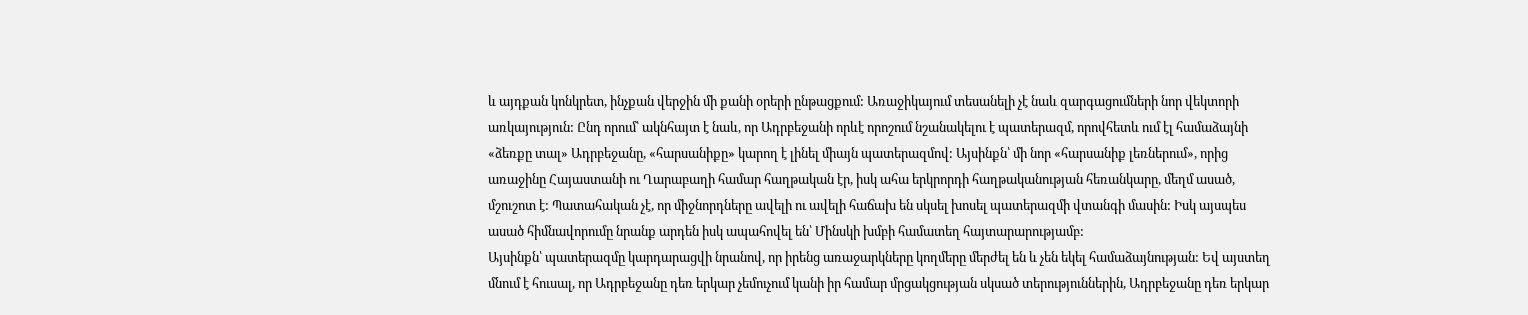և այդքան կոնկրետ, ինչքան վերջին մի քանի օրերի ընթացքում: Առաջիկայում տեսանելի չէ նաև զարգացումների նոր վեկտորի առկայություն: Ընդ որում՝ ակնհայտ է նաև, որ Ադրբեջանի որևէ որոշում նշանակելու է պատերազմ, որովհետև ում էլ համաձայնի «ձեռքը տալ» Ադրբեջանը, «հարսանիքը» կարող է լինել միայն պատերազմով: Այսինքն՝ մի նոր «հարսանիք լեռներում», որից առաջինը Հայաստանի ու Ղարաբաղի համար հաղթական էր, իսկ ահա երկրորդի հաղթականության հեռանկարը, մեղմ ասած, մշուշոտ է: Պատահական չէ, որ միջնորդները ավելի ու ավելի հաճախ են սկսել խոսել պատերազմի վտանգի մասին: Իսկ այսպես ասած հիմնավորումը նրանք արդեն իսկ ապահովել են՝ Մինսկի խմբի համատեղ հայտարարությամբ:
Այսինքն՝ պատերազմը կարդարացվի նրանով, որ իրենց առաջարկները կողմերը մերժել են և չեն եկել համաձայնության: Եվ այստեղ մնում է հուսալ, որ Ադրբեջանը դեռ երկար չեմուչում կանի իր համար մրցակցության սկսած տերություններին, Ադրբեջանը դեռ երկար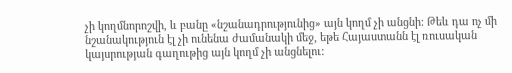չի կողմնորոշվի, և բանը «նշանադրությունից» այն կողմ չի անցնի: Թեև դա ոչ մի նշանակություն էլ չի ունենա ժամանակի մեջ, եթե Հայաստանն էլ ռուսական կայսրության գաղութից այն կողմ չի անցնելու: